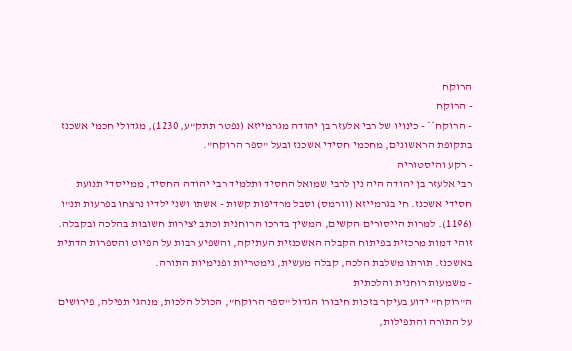הרוקח
- הרוקח
- הרוקח** - כינויו של רבי אלעזר בן יהודה מגרמייזא (נפטר תתק"ע, 1230), מגדולי חכמי אשכנז בתקופת הראשונים, מחכמי חסידי אשכנז ובעל "ספר הרוקח".
- רקע והיסטוריה
רבי אלעזר בן יהודה היה נין לרבי שמואל החסיד ותלמיד רבי יהודה החסיד, ממייסדי תנועת חסידי אשכנז. חי בגרמייזא (וורמס) וסבל מרדיפות קשות - אשתו ושני ילדיו נרצחו בפרעות תנ"ו (1196). למרות הייסורים הקשים, המשיך בדרכו הרוחנית וכתב יצירות חשובות בהלכה ובקבלה.
זוהי דמות מרכזית בפיתוח הקבלה האשכנזית העתיקה, והשפיע רבות על הפיוט והספרות הדתית באשכנז. תורתו משלבת הלכה, קבלה מעשית, גימטריות ופנימיות התורה.
- משמעות רוחנית והלכתית
ה"רוקח" ידוע בעיקר בזכות חיבורו הגדול "ספר הרוקח", הכולל הלכות, מנהגי תפילה, פירושים על התורה והתפילות,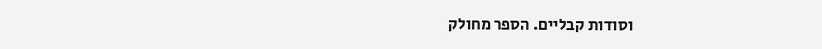וסודות קבליים. הספר מחולק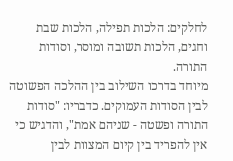לחלקים: הלכות תפילה, הלכות שבת וחגים, הלכות תשובה ומוסר, וסודות התורה.
מיוחד בדרכו השילוב בין ההלכה הפשוטה לבין הסודות העמוקים. כדבריו: "סודות התורה ופשטה - שניהם אמת", והדגיש כי אין להפריד בין קיום המצוות לבין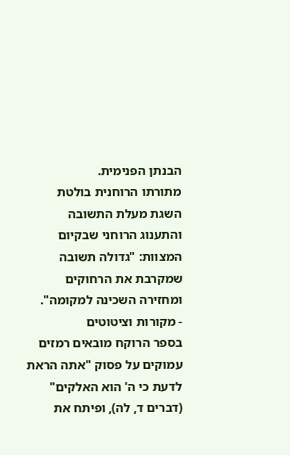הבנתן הפנימית.
מתורתו הרוחנית בולטת השגת מעלת התשובה והתענוג הרוחני שבקיום המצוות: "גדולה תשובה שמקרבת את הרחוקים ומחזירה השכינה למקומה".
- מקורות וציטוטים
בספר הרוקח מובאים רמזים עמוקים על פסוק "אתה הראת לדעת כי ה' הוא האלקים" (דברים ד, לה), ופיתח את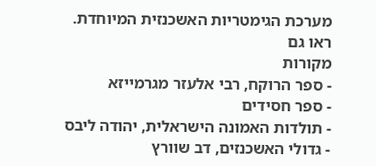מערכת הגימטריות האשכנזית המיוחדת.
ראו גם
מקורות
- ספר הרוקח, רבי אלעזר מגרמייזא
- ספר חסידים
- תולדות האמונה הישראלית, יהודה ליבס
- גדולי האשכנזים, דב שוורץ